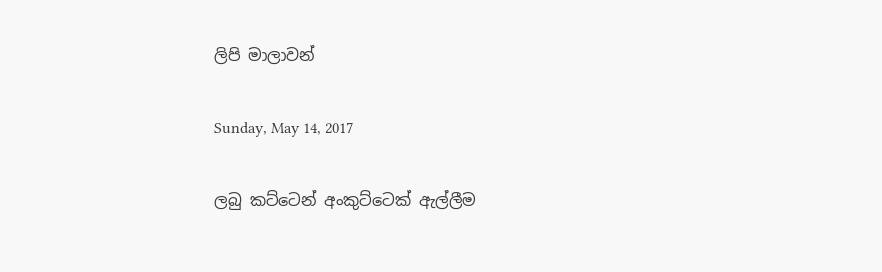ලිපි මාලාවන්

Sunday, May 14, 2017

ලබු කට්ටෙන් අංකුට්ටෙක් ඇල්ලීම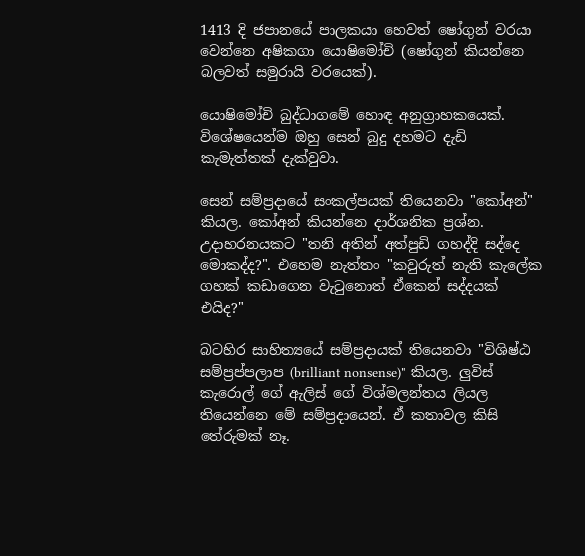1413 දි ජපානයේ පාලකයා හෙවත් ෂෝගුන් වරයා වෙන්නෙ අෂිකගා යොෂිමෝචි (ෂෝගුන් කියන්නෙ බලවත් සමුරායි වරයෙක්).

යොෂිමෝචි බුද්ධාගමේ හොඳ අනුග්‍රාහකයෙක්. විශේෂයෙන්ම ඔහු සෙන් බුදු දහමට දැඩි කැමැත්තක් දැක්වුවා.

සෙන් සම්ප්‍රදායේ සංකල්පයක් තියෙනවා "කෝඅන්" කියල. කෝඅන් කියන්නෙ දාර්ශනික ප්‍රශ්න. උදාහරනයකට "තනි අතින් අත්පුඩි ගහද්දි සද්දෙ මොකද්ද?". එහෙම නැත්තං "කවුරුත් නැති කැලේක ගහක් කඩාගෙන වැටුනොත් ඒකෙන් සද්දයක් එයිද?"

බටහිර සාහිත්‍යයේ සම්ප්‍රදායක් තියෙනවා "විශිෂ්ඨ සම්ප්‍රප්පලාප (brilliant nonsense)" කියල. ලුවිස් කැරොල් ගේ ඇලිස් ගේ විශ්මලන්තය ලියල තියෙන්නෙ මේ සම්ප්‍රදායෙන්. ඒ කතාවල කිසි තේරුමක් නෑ.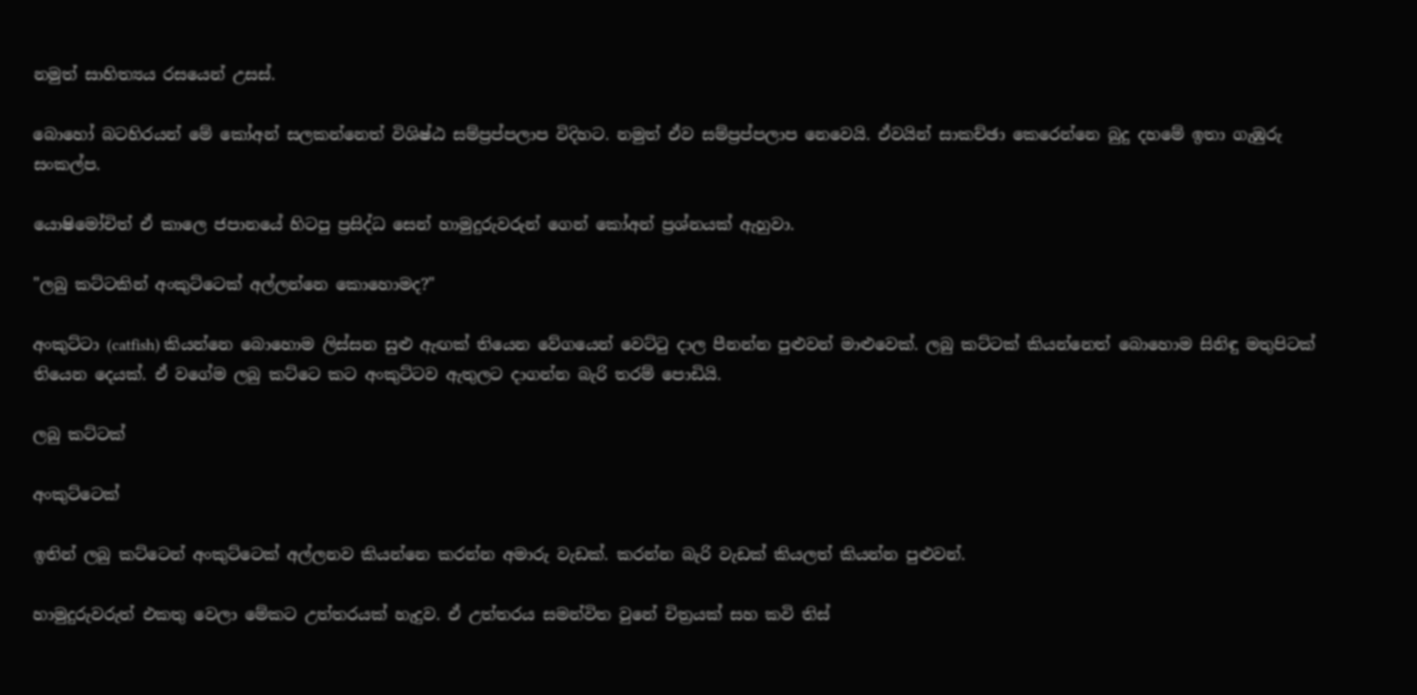නමුත් සාහිත්‍යය රසයෙන් උසස්.

බොහෝ බටහිරයන් මේ කෝඅන් සලකන්නෙත් විශිෂ්ඨ සම්ප්‍රප්පලාප විදිහට. නමුත් ඒව සම්ප්‍රප්පලාප නෙවෙයි. ඒවයින් සාකච්ඡා කෙරෙන්නෙ බුදු දහමේ ඉතා ගැඹුරු සංකල්ප.

යොෂිමෝචිත් ඒ කාලෙ ජපානයේ හිටපු ප්‍රසිද්ධ සෙන් හාමුදුරුවරුන් ගෙන් කෝඅන් ප්‍රශ්නයක් ඇහුවා.

"ලබු කට්ටකින් අංකුට්ටෙක් අල්ලන්නෙ කොහොමද?"

අංකුට්ටා (catfish) කියන්නෙ බොහොම ලිස්සන සුළු ඇඟක් තියෙන වේගයෙන් වෙට්ටු දාල පීනන්න පුළුවන් මාළුවෙක්. ලබු කට්ටක් කියන්නෙත් බොහොම සිනිඳු මතුපිටක් තියෙන දෙයක්. ඒ වගේම ලබු කට්ටෙ කට අංකුට්ටව ඇතුලට දාගන්න බැරි තරම් පොඩියි.

ලබු කට්ටක්

අංකුට්ටෙක්

ඉතින් ලබු කට්ටෙන් අංකුට්ටෙක් අල්ලනව කියන්නෙ කරන්න අමාරු වැඩක්. කරන්න බැරි වැඩක් කියලත් කියන්න පුළුවන්.

හාමුදුරුවරුත් එකතු වෙලා මේකට උත්තරයක් හැදුව. ඒ උත්තරය සමන්විත වුනේ චිත්‍රයක් සහ කවි තිස්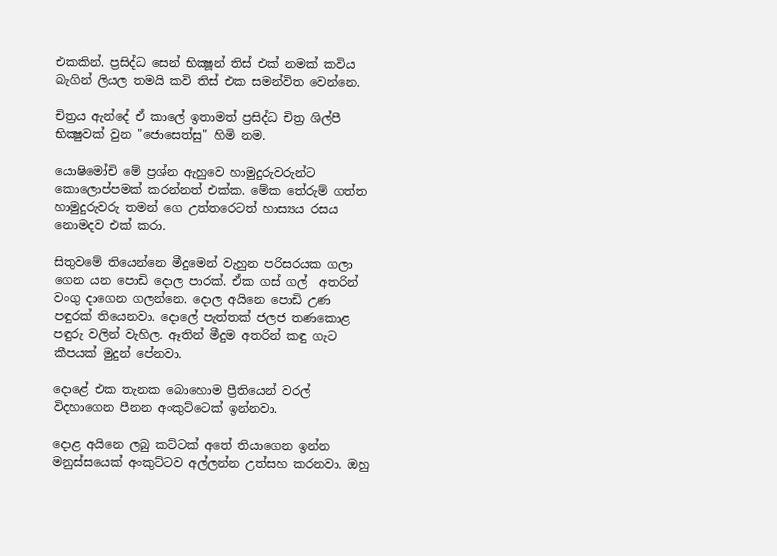එකකින්. ප්‍රසිද්ධ සෙන් භික්‍ෂූන් තිස් එක් නමක් කවිය බැගින් ලියල තමයි කවි තිස් එක සමන්විත වෙන්නෙ.

චිත්‍රය ඇන්දේ ඒ කාලේ ඉතාමත් ප්‍රසිද්ධ චිත්‍ර ශිල්පී භික්‍ෂුවක් වුන "ජොසෙත්සු" හිමි නම.

යොෂිමෝචි මේ ප්‍රශ්න ඇහුවෙ හාමුදුරුවරුන්ට කොලොප්පමක් කරන්නත් එක්ක. මේක තේරුම් ගත්ත හාමුදුරුවරු තමන් ගෙ උත්තරෙටත් හාස්‍යය රසය නොමදව එක් කරා.

සිතුවමේ තියෙන්නෙ මීදුමෙන් වැහුන පරිසරයක ගලා ගෙන යන පොඩි දොල පාරක්. ඒක ගස් ගල්  අතරින් වංගු දාගෙන ගලන්නෙ. දොල අයිනෙ පොඩි උණ පඳුරක් තියෙනවා. දොලේ පැත්තක් ජලජ තණකොළ පඳුරු වලින් වැහිල. ඈතින් මීදුම අතරින් කඳු ගැට කීපයක් මුදුන් පේනවා.

දොළේ එක තැනක බොහොම ප්‍රීතියෙන් වරල් විදහාගෙන පීනන අංකුට්ටෙක් ඉන්නවා.

දොළ අයිනෙ ලබු කට්ටක් අතේ තියාගෙන ඉන්න මනුස්සයෙක් අංකුට්ටව අල්ලන්න උත්සහ කරනවා. ඔහු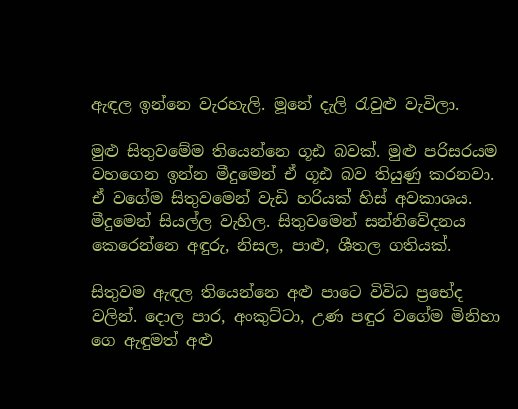ඇඳල ඉන්නෙ වැරහැලි. මූනේ දැලි රැවුළු වැවිලා.

මුළු සිතුවමේම තියෙන්නෙ ගූඪ බවක්. මුළු පරිසරයම වහගෙන ඉන්න මීදුමෙන් ඒ ගූඪ බව තියුණු කරනවා. ඒ වගේම සිතුවමෙන් වැඩි හරියක් හිස් අවකාශය. මීදුමෙන් සියල්ල වැහිල. සිතුවමෙන් සන්නිවේදනය කෙරෙන්නෙ අඳුරු, නිසල, පාළු, ශීතල ගතියක්.

සිතුවම ඇඳල තියෙන්නෙ අළු පාටෙ විවිධ ප්‍රභේද වලින්. දොල පාර, අංකුට්ටා, උණ පඳුර වගේම මිනිහා ගෙ ඇඳුමත් අළු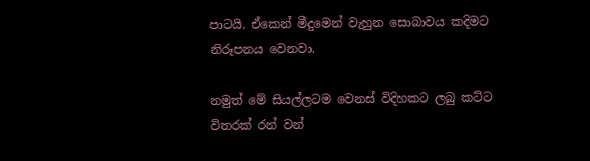පාටයි. ඒකෙන් මීදුමෙන් වැහුන සොබාවය කදිමට නිරූපනය වෙනවා.

නමුත් මේ සියල්ලටම වෙනස් විදිහකට ලබු කට්ට විතරක් රන් වන්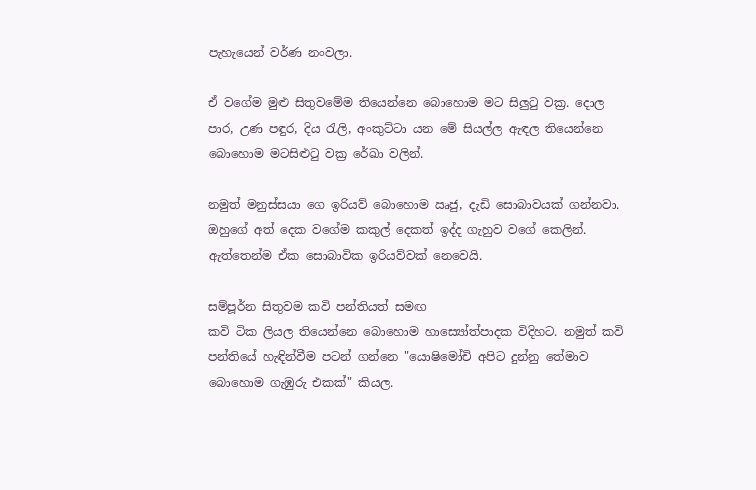පැහැයෙන් වර්ණ නංවලා.

ඒ වගේම මුළු සිතුවමේම තියෙන්නෙ බොහොම මට සිලුටු වක්‍ර. දොල පාර, උණ පඳුර, දිය රැලි, අංකුට්ටා යන මේ සියල්ල ඇඳල තියෙන්නෙ බොහොම මටසිළුටු වක්‍ර රේඛා වලින්.

නමුත් මනුස්සයා ගෙ ඉරියව් බොහොම ඍජු, දැඩි සොබාවයක් ගන්නවා. ඔහුගේ අත් දෙක වගේම කකුල් දෙකත් ඉද්ද ගැහුව වගේ කෙලින්. ඇත්තෙන්ම ඒක සොබාවික ඉරියව්වක් නෙවෙයි.

සම්පූර්න සිතුවම කවි පන්තියත් සමඟ
කවි ටික ලියල තියෙන්නෙ බොහොම හාස්‍යෝත්පාදක විදිහට. නමුත් කවි පන්තියේ හැඳින්වීම පටන් ගන්නෙ "යොෂිමෝචි අපිට දුන්නු තේමාව බොහොම ගැඹුරු එකක්" කියල.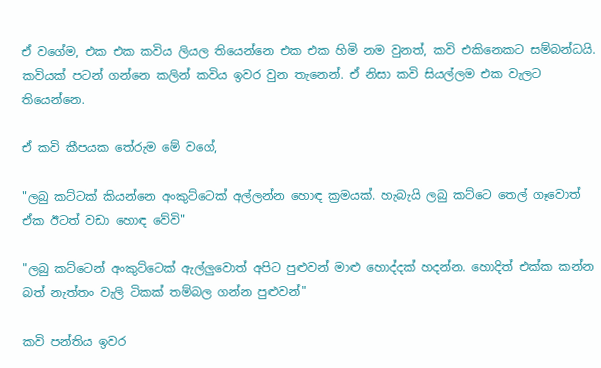ඒ වගේම, එක එක කවිය ලියල තියෙන්නෙ එක එක හිමි නම වුනත්, කවි එකිනෙකට සම්බන්ධයි. කවියක් පටන් ගන්නෙ කලින් කවිය ඉවර වුන තැනෙන්. ඒ නිසා කවි සියල්ලම එක වැලට තියෙන්නෙ.

ඒ කවි කීපයක තේරුම මේ වගේ,

"ලබු කට්ටක් කියන්නෙ අංකුට්ටෙක් අල්ලන්න හොඳ ක්‍රමයක්. හැබැයි ලබු කට්ටෙ තෙල් ගෑවොත් ඒක ඊටත් වඩා හොඳ වේවි"

"ලබු කට්ටෙන් අංකුට්ටෙක් ඇල්ලුවොත් අපිට පුළුවන් මාළු හොද්දක් හදන්න. හොදිත් එක්ක කන්න බත් නැත්තං වැලි ටිකක් තම්බල ගන්න පුළුවන්"

කවි පන්තිය ඉවර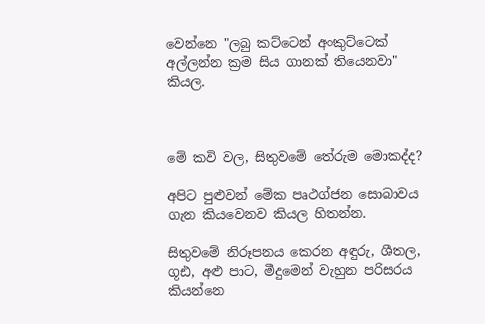වෙන්නෙ "ලබු කට්ටෙන් අංකුට්ටෙක් අල්ලන්න ක්‍රම සිය ගානක් තියෙනවා" කියල.



මේ කවි වල, සිතුවමේ තේරුම මොකද්ද?

අපිට පුළුවන් මේක පෘථග්ජන සොබාවය ගැන කියවෙනව කියල හිතන්න.

සිතුවමේ නිරූපනය කෙරන අඳුරු, ශීතල, ගූඪ, අළු පාට, මීදුමෙන් වැහුන පරිසරය කියන්නෙ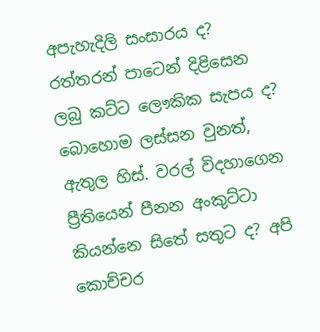අපැහැදිලි සංසාරය ද? රත්තරන් පාටෙන් දිළිසෙන ලබු කට්ට ලෞකික සැපය ද? බොහොම ලස්සන වුනත්, ඇතුල හිස්. වරල් විදහාගෙන ප්‍රීතියෙන් පීනන අංකුට්ටා කියන්නෙ සිතේ සතුට ද? අපි කොච්චර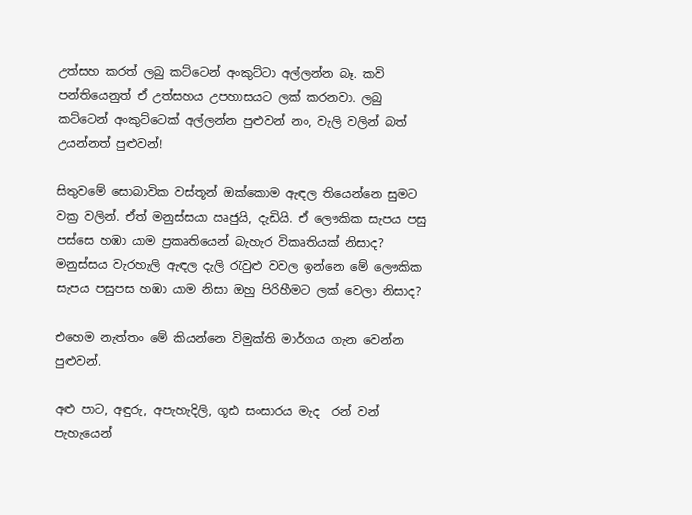උත්සහ කරත් ලබු කට්ටෙන් අංකුට්ටා අල්ලන්න බෑ. කවි පන්තියෙනුත් ඒ උත්සහය උපහාසයට ලක් කරනවා. ලබු කට්ටෙන් අංකුට්ටෙක් අල්ලන්න පුළුවන් නං, වැලි වලින් බත් උයන්නත් පුළුවන්!

සිතුවමේ සොබාවික වස්තූන් ඔක්කොම ඇඳල තියෙන්නෙ සුමට වක්‍ර වලින්. ඒත් මනුස්සයා ඍජුයි, දැඩියි. ඒ ලෞකික සැපය පසු පස්සෙ හඹා යාම ප්‍රකෘතියෙන් බැහැර විකෘතියක් නිසාද? මනුස්සය වැරහැලි ඇඳල දැලි රැවුළු වවල ඉන්නෙ මේ ලෞකික සැපය පසුපස හඹා යාම නිසා ඔහු පිරිහීමට ලක් වෙලා නිසාද?

එහෙම නැත්තං මේ කියන්නෙ විමුක්ති මාර්ගය ගැන වෙන්න පුළුවන්.

අළු පාට, අඳුරු, අපැහැදිලි, ගූඪ සංසාරය මැද  රන් වන් පැහැයෙන්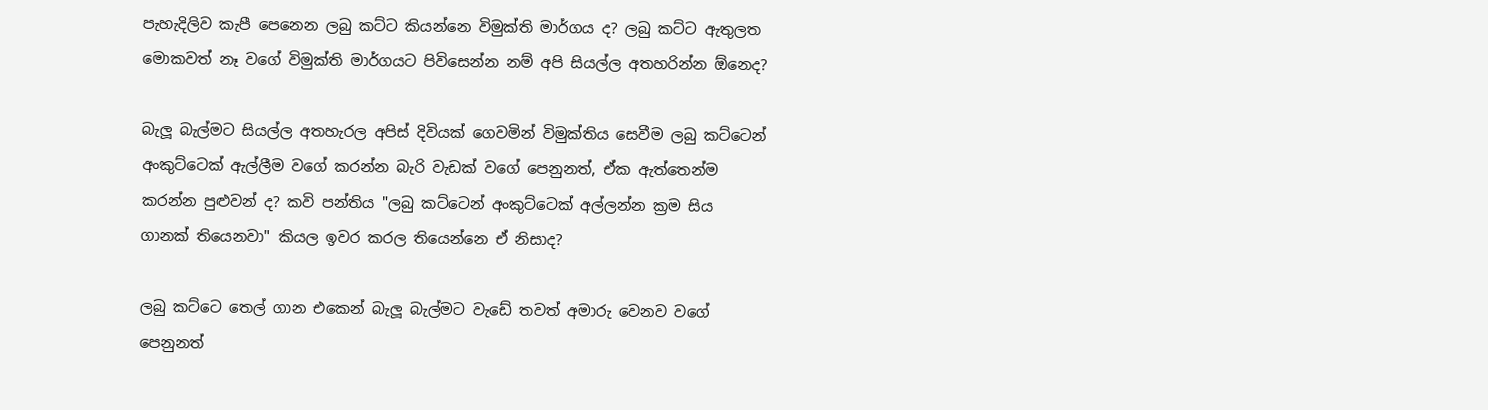පැහැදිලිව කැපී පෙනෙන ලබු කට්ට කියන්නෙ විමුක්ති මාර්ගය ද? ලබු කට්ට ඇතුලත මොකවත් නෑ වගේ විමුක්ති මාර්ගයට පිවිසෙන්න නම් අපි සියල්ල අතහරින්න ඕනෙද?

බැලූ බැල්මට සියල්ල අතහැරල අපිස් දිවියක් ගෙවමින් විමුක්තිය සෙවීම ලබු කට්ටෙන් අංකුට්ටෙක් ඇල්ලීම වගේ කරන්න බැරි වැඩක් වගේ පෙනුනත්, ඒක ඇත්තෙන්ම කරන්න පුළුවන් ද? කවි පන්තිය "ලබු කට්ටෙන් අංකුට්ටෙක් අල්ලන්න ක්‍රම සිය ගානක් තියෙනවා" කියල ඉවර කරල තියෙන්නෙ ඒ නිසාද?

ලබු කට්ටෙ තෙල් ගාන එකෙන් බැලූ බැල්මට වැඩේ තවත් අමාරු වෙනව වගේ පෙනුනත්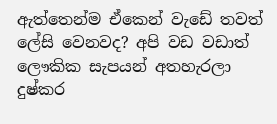ඇත්තෙන්ම ඒකෙන් වැඩේ තවත් ලේසි වෙනවද? අපි වඩ වඩාත් ලෞකික සැපයන් අතහැරලා දුෂ්කර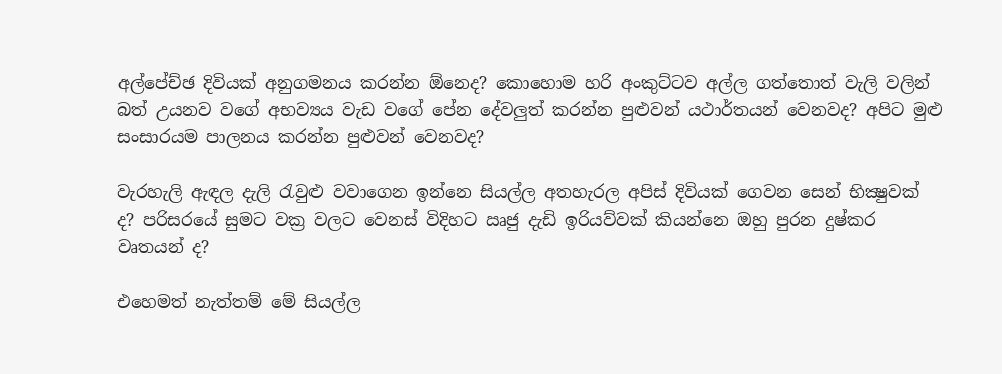අල්පේච්ඡ දිවියක් අනුගමනය කරන්න ඕනෙද? කොහොම හරි අංකුට්ටව අල්ල ගත්තොත් වැලි වලින් බත් උයනව වගේ අභව්‍යය වැඩ වගේ පේන දේවලුත් කරන්න පුළුවන් යථාර්තයන් වෙනවද? අපිට මුළු සංසාරයම පාලනය කරන්න පුළුවන් වෙනවද?

වැරහැලි ඇඳල දැලි රැවුළු වවාගෙන ඉන්නෙ සියල්ල අතහැරල අපිස් දිවියක් ගෙවන සෙන් භික්‍ෂුවක් ද? පරිසරයේ සුමට වක්‍ර වලට වෙනස් විදිහට ඍජු දැඩි ඉරියව්වක් කියන්නෙ ඔහු පුරන දුෂ්කර වෘතයන් ද?

එහෙමත් නැත්තම් මේ සියල්ල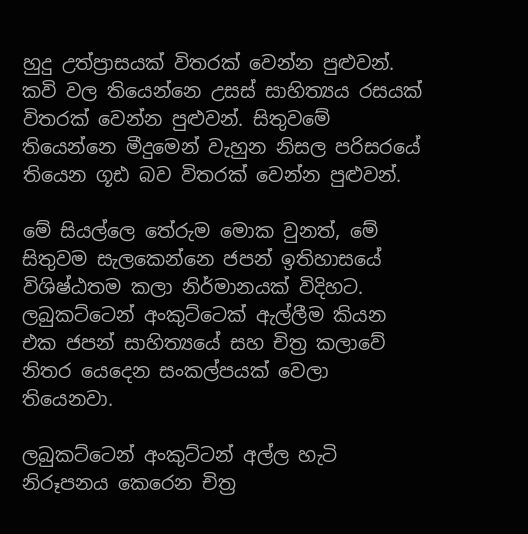හුදු උත්ප්‍රාසයක් විතරක් වෙන්න පුළුවන්. කවි වල තියෙන්නෙ උසස් සාහිත්‍යය රසයක් විතරක් වෙන්න පුළුවන්. සිතුවමේ තියෙන්නෙ මීදුමෙන් වැහුන නිසල පරිසරයේ තියෙන ගූඪ බව විතරක් වෙන්න පුළුවන්.

මේ සියල්ලෙ තේරුම මොක වුනත්, මේ සිතුවම සැලකෙන්නෙ ජපන් ඉතිහාසයේ විශිෂ්ඨතම කලා නිර්මානයක් විදිහට. ලබුකට්ටෙන් අංකුට්ටෙක් ඇල්ලීම කියන එක ජපන් සාහිත්‍යයේ සහ චිත්‍ර කලාවේ නිතර යෙදෙන සංකල්පයක් වෙලා තියෙනවා.

ලබුකට්ටෙන් අංකුට්ටන් අල්ල හැටි නිරූපනය කෙරෙන චිත්‍ර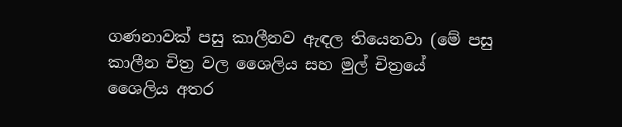ගණනාවක් පසු කාලීනව ඇඳල තියෙනවා (මේ පසු කාලීන චිත්‍ර වල ශෛලිය සහ මුල් චිත්‍රයේ ශෛලිය අතර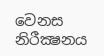වෙනස නිරීක්‍ෂනය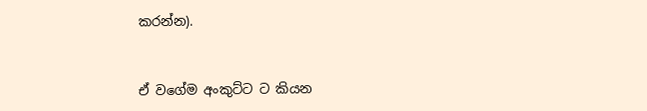කරන්න).


ඒ වගේම අංකුට්ට ට කියන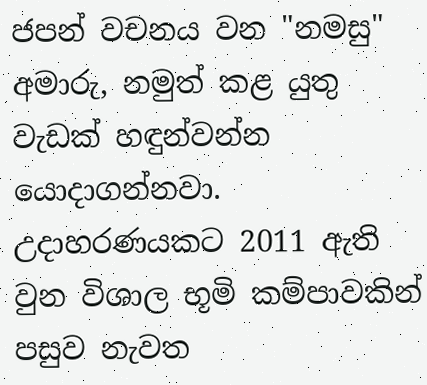ජපන් වචනය වන "නමසු" අමාරු, නමුත් කළ යුතු වැඩක් හඳුන්වන්න යොදාගන්නවා. උදාහරණයකට 2011 ඇති වුන විශාල භූමි කම්පාවකින් පසුව නැවත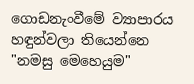ගොඩනැංවීමේ ව්‍යාපාරය හඳුන්වලා තියෙන්නෙ "නමසු මෙහෙයුම"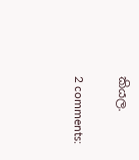කියල.

2 comments: